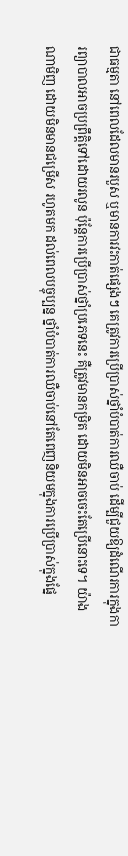ជាធម្មតា នៅពេលដែលមានរបួស ឬមានការវះកាត់ផ្សេងៗ គេត្រូវការប្រើប្រាស់ថ្នាំបំបាត់ការឈឺចាប់ ដើម្បីជួយឱ្យដំណើរការក្នុងការព្យាបាលអាចប្រព្រឹត្តិទៅដោយរលូន ប៉ុន្តែការប្រើប្រាស់ថ្នាំប្រភេទនេះ គឺត្រូវមានកម្រិត ដោយមិនអាចចេះតែប្រើនោះទេ។ យ៉ាងណាមិញ ដោយមិនមានជម្រើស រហូតមក ដល់ពេលបច្ចុប្បន្ន ថ្នាំបំបាត់ការឈឺចាប់នៅតែពេញនិយមក្នុងការប្រើប្រាស់ក្នុងផ្នែ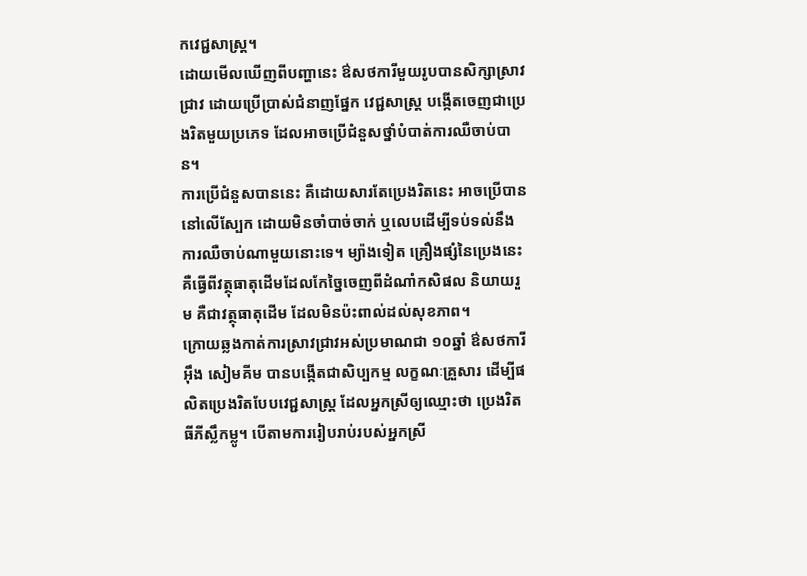កវេជ្ជសាស្ត្រ។
ដោយមើលឃើញពីបញ្ហានេះ ឳសថការីមួយរូបបានសិក្សាស្រាវជ្រាវ ដោយប្រើប្រាស់ជំនាញផ្នែក វេជ្ជសាស្ត្រ បង្កើតចេញជាប្រេងរិតមួយប្រភេទ ដែលអាចប្រើជំនួសថ្នាំបំបាត់ការឈឺចាប់បាន។
ការប្រើជំនួសបាននេះ គឺដោយសារតែប្រេងរិតនេះ អាចប្រើបាននៅលើស្បែក ដោយមិនចាំបាច់ចាក់ ឬលេបដើម្បីទប់ទល់នឹងការឈឺចាប់ណាមួយនោះទេ។ ម្យ៉ាងទៀត គ្រឿងផ្សំនៃប្រេងនេះ គឺធ្វើពីវត្ថុធាតុដើមដែលកែច្នៃចេញពីដំណាំកសិផល និយាយរួម គឺជាវត្ថុធាតុដើម ដែលមិនប៉ះពាល់ដល់សុខភាព។
ក្រោយឆ្លងកាត់ការស្រាវជ្រាវអស់ប្រមាណជា ១០ឆ្នាំ ឳសថការី អ៊ឹង សៀមគីម បានបង្កើតជាសិប្បកម្ម លក្ខណៈគ្រួសារ ដើម្បីផលិតប្រេងរិតបែបវេជ្ជសាស្ត្រ ដែលអ្នកស្រីឲ្យឈ្មោះថា ប្រេងរិតធីភីស្លឹកម្លូ។ បើតាមការរៀបរាប់របស់អ្នកស្រី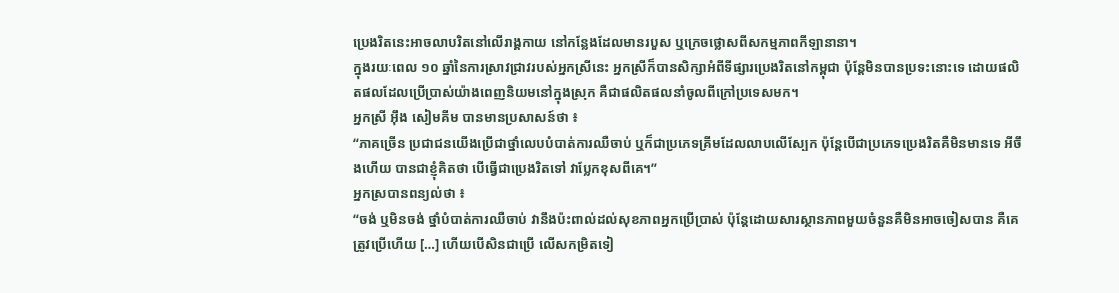ប្រេងរិតនេះអាចលាបរិតនៅលើរាង្គកាយ នៅកន្លែងដែលមានរបួស ឬក្រេចថ្លោសពីសកម្មភាពកីឡានានា។
ក្នុងរយៈពេល ១០ ឆ្នាំនៃការស្រាវជ្រាវរបស់អ្នកស្រីនេះ អ្នកស្រីក៏បានសិក្សាអំពីទីផ្សារប្រេងរិតនៅកម្ពុជា ប៉ុន្តែមិនបានប្រទះនោះទេ ដោយផលិតផលដែលប្រើប្រាស់យ៉ាងពេញនិយមនៅក្នុងស្រុក គឺជាផលិតផលនាំចូលពីក្រៅប្រទេសមក។
អ្នកស្រី អ៊ឹង សៀមគីម បានមានប្រសាសន៍ថា ៖
“ភាគច្រើន ប្រជាជនយើងប្រើជាថ្នាំលេបបំបាត់ការឈឺចាប់ ឬក៏ជាប្រភេទគ្រីមដែលលាបលើស្បែក ប៉ុន្តែបើជាប្រភេទប្រេងរិតគឺមិនមានទេ អីចឹងហើយ បានជាខ្ញុំគិតថា បើធ្វើជាប្រេងរិតទៅ វាប្លែកខុសពីគេ។”
អ្នកស្របានពន្យល់ថា ៖
“ចង់ ឬមិនចង់ ថ្នាំបំបាត់ការឈឺចាប់ វានឹងប៉ះពាល់ដល់សុខភាពអ្នកប្រើប្រាស់ ប៉ុន្តែដោយសារស្ថានភាពមួយចំនួនគឺមិនអាចចៀសបាន គឺគេត្រូវប្រើហើយ […] ហើយបើសិនជាប្រើ លើសកម្រិតទៀ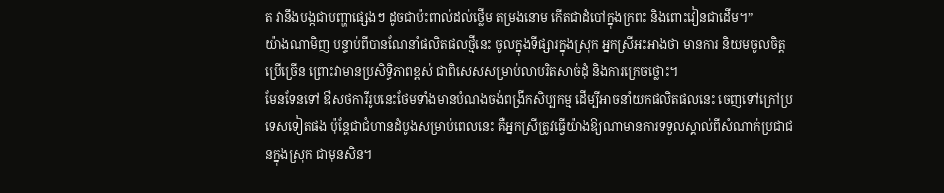ត វានឹងបង្កជាបញ្ហាផ្សេងៗ ដូចជាប៉ះពាល់ដល់ថ្លើម តម្រងនោម កើតជាដំបៅក្នុងក្រពះ និងពោះវៀនជាដើម។”
យ៉ាងណាមិញ បន្ទាប់ពីបានណែនាំផលិតផលថ្មីនេះ ចូលក្នុងទីផ្សារក្នុងស្រុក អ្នកស្រីអះអាងថា មានការ និយមចូលចិត្តប្រើច្រើន ព្រោះវាមានប្រសិទ្ធិភាពខ្ពស់ ជាពិសេសសម្រាប់លាបរិតសាច់ដុំ និងការក្រេចថ្លោះ។
មែនទែនទៅ ឳសថការីរូបនេះថែមទាំងមានបំណងចង់ពង្រីកសិប្បកម្ម ដើម្បីអាចនាំយកផលិតផលនេះ ចេញទៅក្រៅប្រទេសទៀតផង ប៉ុន្តែជាជំហានដំបូងសម្រាប់ពេលនេះ គឺអ្នកស្រីត្រូវធ្វើយ៉ាងឱ្យណាមានការទទួលស្គាល់ពីសំណាក់ប្រជាជនក្នុងស្រុក ជាមុនសិន។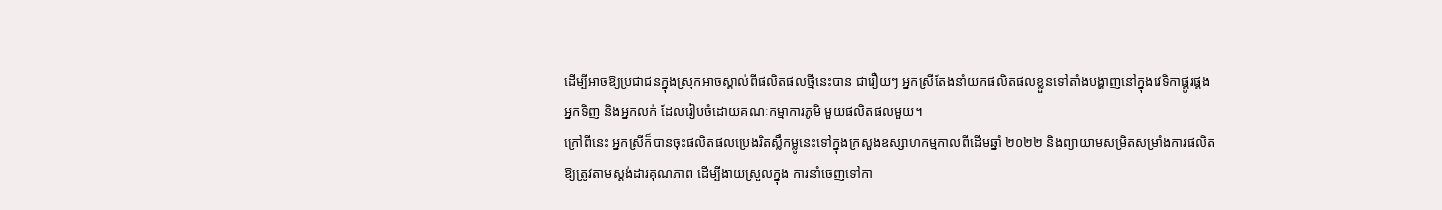ដើម្បីអាចឱ្យប្រជាជនក្នុងស្រុកអាចស្គាល់ពីផលិតផលថ្មីនេះបាន ជារឿយៗ អ្នកស្រីតែងនាំយកផលិតផលខ្លួនទៅតាំងបង្ហាញនៅក្នុងវេទិកាផ្គូរផ្គងអ្នកទិញ និងអ្នកលក់ ដែលរៀបចំដោយគណៈកម្មាការភូមិ មួយផលិតផលមួយ។
ក្រៅពីនេះ អ្នកស្រីក៏បានចុះផលិតផលប្រេងរិតស្លឹកម្លូនេះទៅក្នុងក្រសួងឧស្សាហកម្មកាលពីដើមឆ្នាំ ២០២២ និងព្យាយាមសម្រិតសម្រាំងការផលិតឱ្យត្រូវតាមស្តង់ដារគុណភាព ដើម្បីងាយស្រួលក្នុង ការនាំចេញទៅកា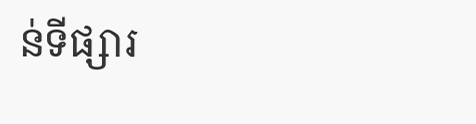ន់ទីផ្សារ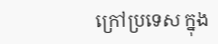ក្រៅប្រទេស ក្នុង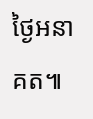ថ្ងៃអនាគត៕